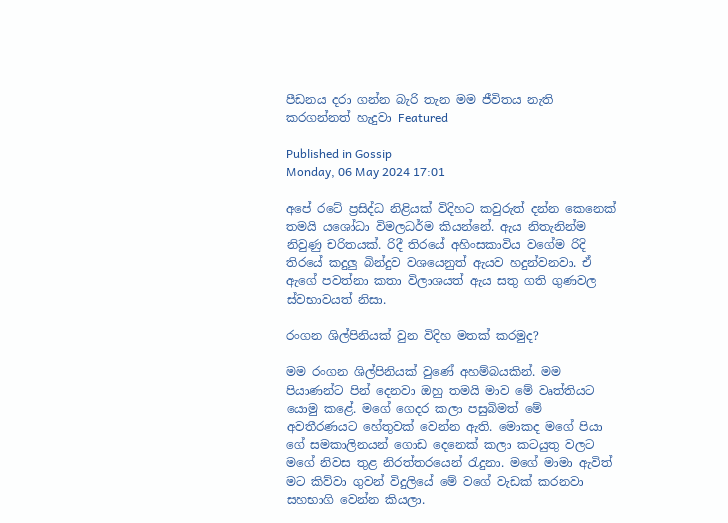පීඩනය දරා ගන්න බැරි තැන මම ජීවිතය නැති කරගන්නත් හැදුවා Featured

Published in Gossip
Monday, 06 May 2024 17:01

අපේ රටේ ප්‍රසිද්ධ නිළියක් විදිහට කවුරුත් දන්න කෙනෙක් තමයි යශෝධා විමලධර්ම කියන්නේ. ඇය නිතැනින්ම නිවුණු චරිතයක්. රිදී තිරයේ අහිංසකාවිය වගේම රිදි තිරයේ කදුලු බින්දුව වශයෙනුත් ඇයව හදුන්වනවා. ඒ ඇගේ පවත්නා කතා විලාශයත් ඇය සතු ගති ගුණවල ස්වභාවයත් නිසා.

රංගන ශිල්පිනියක් වුන විදිහ මතක් කරමුද?

මම රංගන ශිල්පිනියක් වුණේ අහම්බයකින්. මම පියාණන්ට පින් දෙනවා ඔහු තමයි මාව මේ වෘත්තියට යොමු කළේ. මගේ ගෙදර කලා පසුබිමත් මේ අවතීරණයට හේතුවක් වෙන්න ඇති. මොකද මගේ පියා ගේ සමකාලිනයන් ගොඩ දෙනෙක් කලා කටයුතු වලට මගේ නිවස තුළ නිරත්තරයෙන් රැදුනා. ම‌ගේ මාමා ඇවිත් මට කිව්වා ගුවන් විදුලියේ මේ වගේ වැඩක් කරනවා සහභාගි වෙන්න කියලා.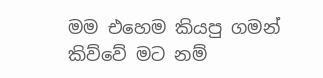මම එහෙම කියපු ගමන් කිව්වේ මට නම්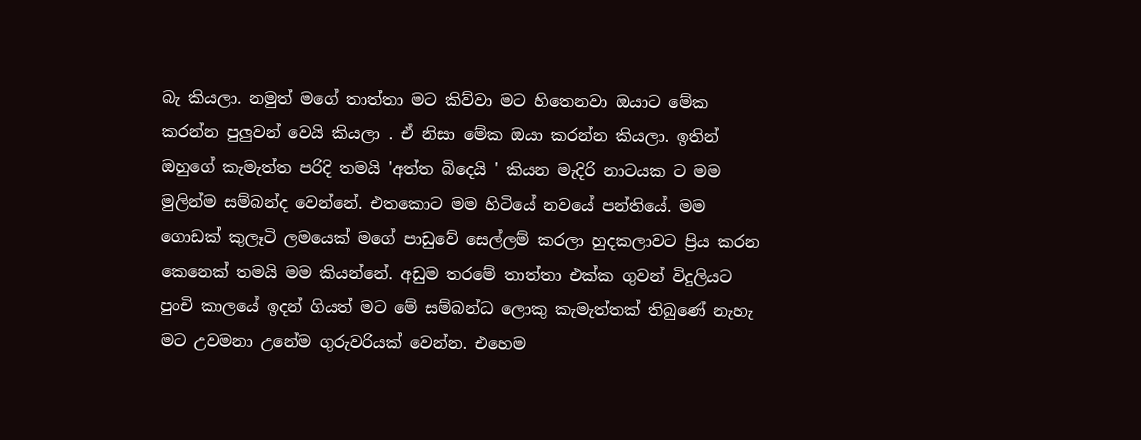බැ කියලා. නමුත් මගේ තාත්තා මට කිව්වා මට හිතෙනවා ඔයාට මේක කරන්න පුලුවන් වෙයි කියලා . ඒ නිසා මේක ඔයා කරන්න කියලා. ඉතින් ඔහුගේ කැමැත්ත පරිදි තමයි 'අත්ත බිදෙයි ' කියන මැදිරි නාටයක ට මම මුලින්ම සම්බන්ද වෙන්නේ. එ‌තකොට මම හිටියේ නවයේ පන්තියේ. මම ගොඩක් කුලෑටි ලමයෙක් මගේ පාඩුවේ සෙල්ලම් කරලා හුදකලාවට ප්‍රිය කරන කෙනෙක් තමයි මම කියන්නේ. අඩුම තරමේ තාත්තා එක්ක ගුවන් විදුලියට පුංචි කාලයේ ඉදන් ගියත් මට මේ සම්බන්ධ ලොකු කැමැත්තක් තිබුණේ නැහැ මට උවමනා උනේම ගුරුවරියක් වෙන්න. එහෙම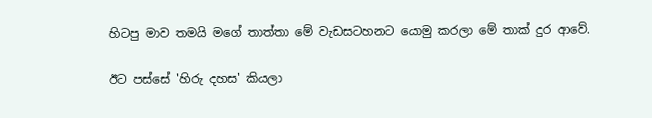හිටපු මාව තමයි මගේ තාත්තා මේ වැඩසටහනට යොමු කරලා මේ තාක් දුර ආවේ.

ඊට පස්සේ 'හිරු දහස' කියලා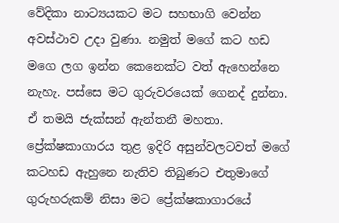වේදිකා නාට්‍යයකට මට සහභාගි වෙන්න අවස්ථාව උදා වුණා. නමුත් මගේ කට හඩ මගෙ ලග ඉන්න කෙනෙක්ට වත් ඇහෙන්නෙ නැහැ. පස්සෙ මට ගුරුවරයෙක් ගෙනද් දුන්නා. ඒ තමයි ජැක්සන් ඇන්තනී මහතා. ප්‍රේක්ෂකාගාරය තුළ ඉදිරි අසුන්වලටවත් මගේ කටහඩ ඇහුනෙ නැතිව තිබුණට එතුමාගේ ගුරුහරුකම් නිසා මට ප්‍රේක්ෂකාගාරයේ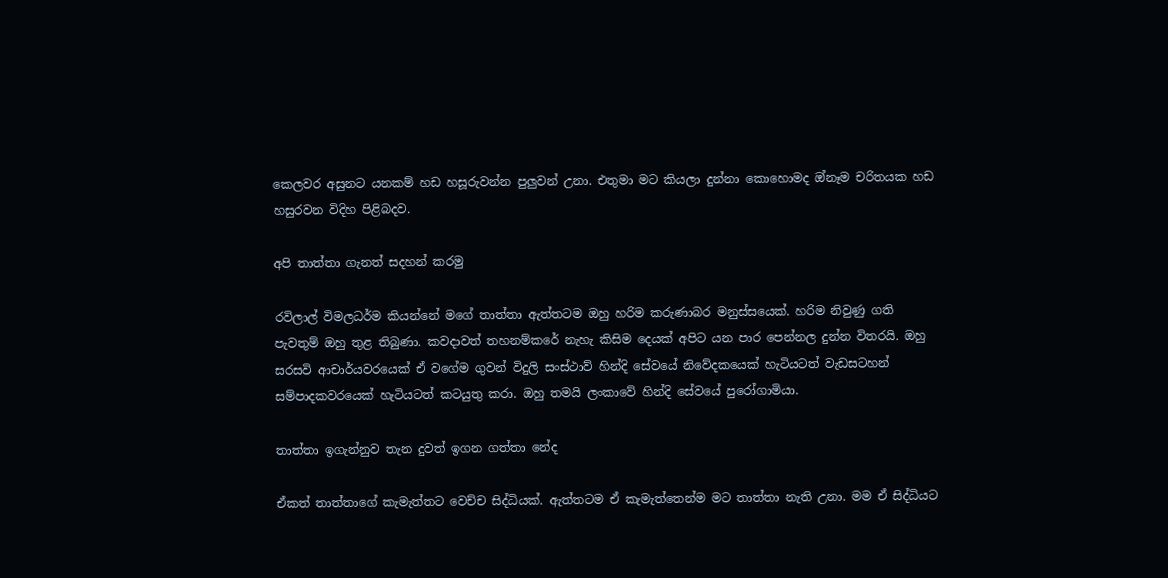කෙලවර අසුනට යනකම් හඩ හසූරුවන්න පුලුවන් උනා. එතුමා මට කියලා දුන්නා කොහොමද ඔ්නෑම චරිතයක හඩ හසුරවන විදිහ පිළිබදව.

අපි තාත්තා ගැනත් සදහන් කරමු

රවිලාල් විමලධර්ම කියන්නේ මගේ තාත්තා ඇත්තටම ඔහු හරිම කරුණාබර මනුස්සයෙක්. හරිම නිවුණු ගති පැවතුම් ඔහු තුළ තිබුණා. කවදාවත් තහනම්කරේ නැහැ කිසිම දෙයක් අපිට යන පාර පෙන්නල දුන්න විතරයි. ඔහු සරසවි ආචාර්යවරයෙක් ඒ වගේම ගුවන් විදුලි සංස්ථාව් හින්දි සේවයේ නිවේදකයෙක් හැටියටත් වැඩසටහන් සම්පාදකවරයෙක් හැටියටත් කටයුතු කරා. ඔහු තමයි ලංකාවේ හින්දි සේවයේ පුරෝගාමියා.

තාත්තා ඉගැන්නුව තැන දුවත් ඉගන ගත්තා නේද

ඒකත් තාත්තාගේ කැමැත්තට වෙච්ච සිද්ධියක්. ඇත්තටම ඒ කැමැත්තෙන්ම මට තාත්තා නැති උනා. මම ඒ සිද්ධියට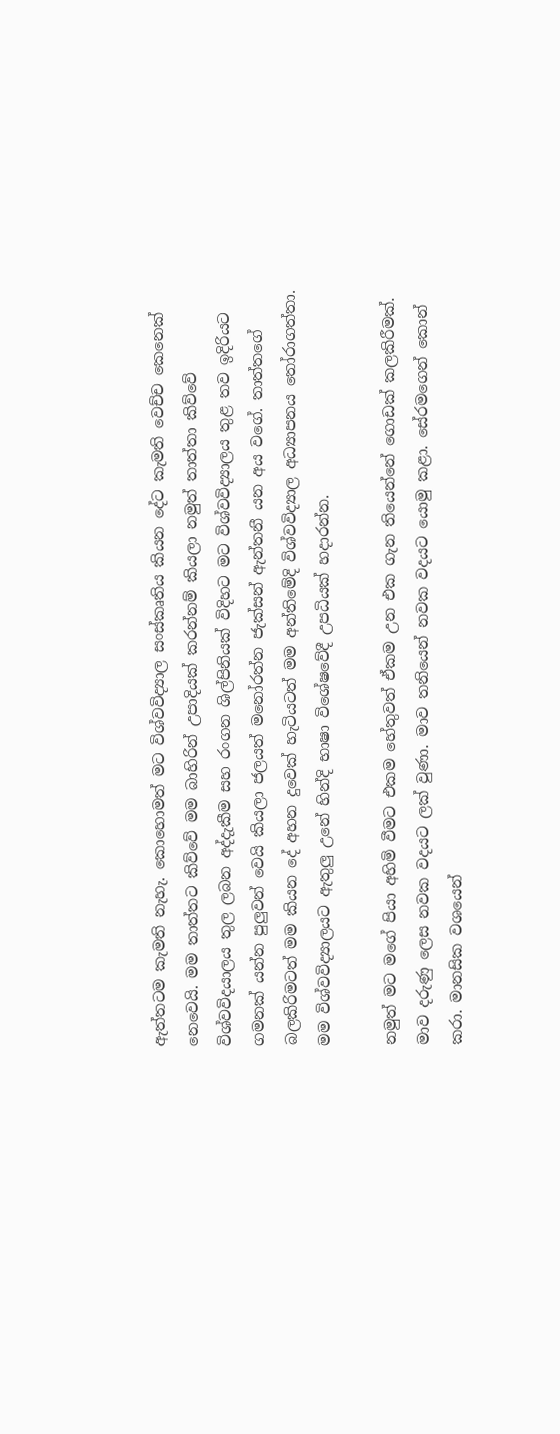ඇත්තටම කැමති නැහැ. කොහොමත් මට විශ්වවිද්‍යාල සංස්කෘතිය කියන දේට කැමති වෙච්ච කෙනෙක් නෙවෙයි. මම තාත්තට කිව්වේ මම බාහිරින් උපාදියක් කරන්නම් කියලා නමුත් තාත්තා කිව්වේ විශ්වවිදයාලය තුල ලබන අද්දැකීම සහ රංගන ශිල්පිනියක් විදිහට මට විශ්වවිද්‍යාලය තුළ තව ඉදිරියට ගමනක් යන්න පුලුවන් වෙයි කියලා ජලයත් මනෝරත්න ජැක්සන් ඇන්තනී යන අය වගේ. තාත්තගේ බලකිරිමටත් මම කියන දේ අහන දුවෙක් හැටියටත් මම අන්තිමේදි විශ්වවිද්‍යාල අධ්‍යාපනය තෝරාගත්තා. මම විශ්වවිද්‍යාලයට ඇතුලු උනේ හින්දි භාෂා විශේෂවේදී උපධියක් හදාරන්න.

නමුත් මට මගේ පියා අහිමි වීමට එකම හේතුවත් ඒකම උන එක ගැන තියෙන්නේ ගොඩක් කලකිරීමක්. මාව දරුණු ලෙස නවක වදයට ලක් වුණා. මාව තනියෙන් නවක වදයට යොමු කළා. සේරමගෙන් කොන් කරා. මානසික වශයෙන්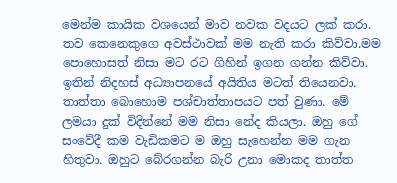මෙන්ම කායික වශයෙන් මාව නවක වදයට ලක් කරා. තව කෙනෙකුගෙ අවස්ථාවක් මම නැති කරා කිව්වා.මම පොහොසත් නිසා මට රට ගිහින් ඉගන ගන්න කිව්වා. ඉතින් නිදහස් අධ්‍යාපනයේ අයිතිය මටත් තියෙනවා. තාත්තා බොහොම පශ්චාත්තාපයට පත් වුණා. මේ ලමයා දුක් විදින්නේ මම නිසා නේද කියලා. ඔහු ගේ සංවේදී කම වැඩිකමට ම ඔහු සැහෙන්න මම ගැන හිතුවා. ඔහුට බේරගන්න බැරි උනා මොකද තාත්ත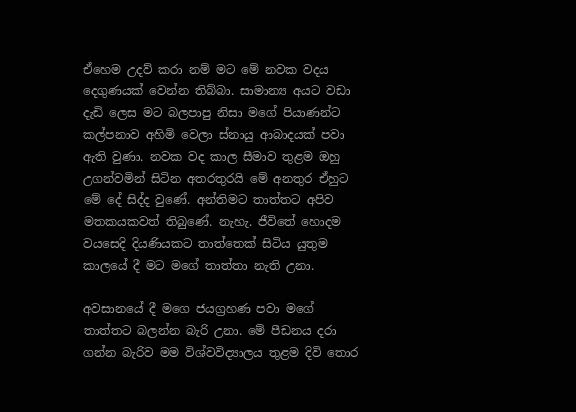ඒහෙම උදව් කරා නම් මට මේ නවක වදය දෙගුණයක් වෙන්න තිබ්බා. සාමාන්‍ය අයට වඩා දැඩි ලෙස මට බලපාපු නිසා මගේ පියාණන්ට කල්පනාව අහිමි වෙලා ස්නායු ආබාදයක් පවා ඇති වුණා. නවක වද කාල සීමාව තුළම ඔහු උගන්වමින් සිටින අතරතුරයි මේ අනතුර ඒහුට මේ දේ සිද්ද වුණේ. අන්තිමට තාත්තට අපිව මතකයකවත් තිබුණේ. නැහැ. ජීවිතේ හොදම වයසෙදි දියණියකට තාත්තෙක් සිටිය යුතුම කාලයේ දී මට මගේ තාත්තා නැති උනා.

අවසානයේ දී මගෙ ජයග්‍රහණ පවා මගේ තාත්තට බලන්න බැරි උනා. මේ පීඩනය දරා ගන්න බැරිව මම විශ්වවිද්‍යාලය තුළම දිවි තොර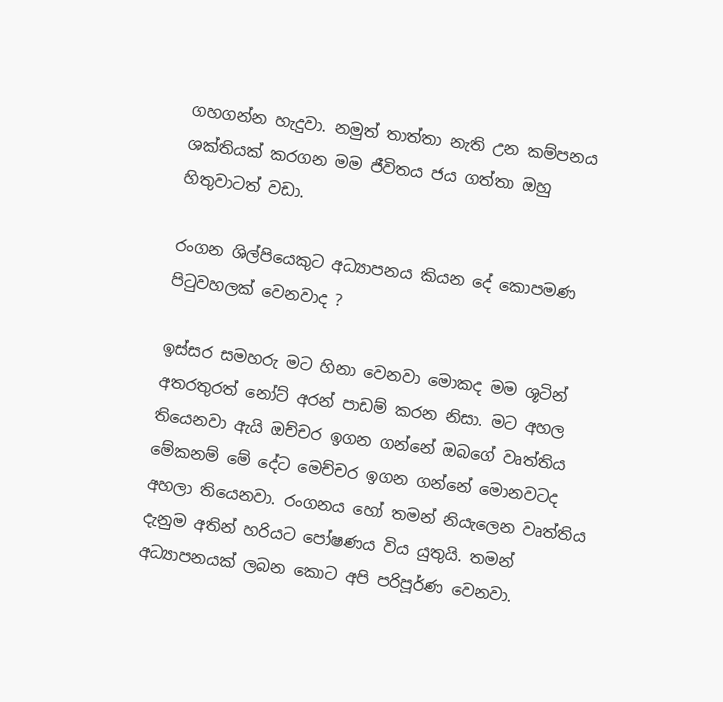ගහගන්න හැදුවා. නමුත් තාත්තා නැති උන කම්පනය ශක්තියක් කරගන මම ජීවිතය ජය ගත්තා ඔහු හිතුවාටත් වඩා.

රංගන ශිල්පියෙකුට අධ්‍යාපනය කියන දේ කොපමණ පිටුවහලක් වෙනවාද ?

ඉස්සර සමහරු මට හිනා වෙනවා මොකද මම ශූටින් අතරතුරත් නෝට් අරන් පාඩම් කරන නිසා. මට අහල තියෙනවා ඇයි ඔච්චර ඉගන ගන්නේ ඔබගේ වෘත්තිය මේකනම් මේ දේට මෙච්චර ඉගන ගන්නේ මොනවටද අහලා තියෙනවා. රංගනය හෝ තමන් නියැලෙන වෘත්තිය දැනුම අතින් හරියට පෝෂණය විය යුතුයි. තමන් අධ්‍යාපනයක් ලබන කොට අපි පරිපූර්ණ වෙනවා.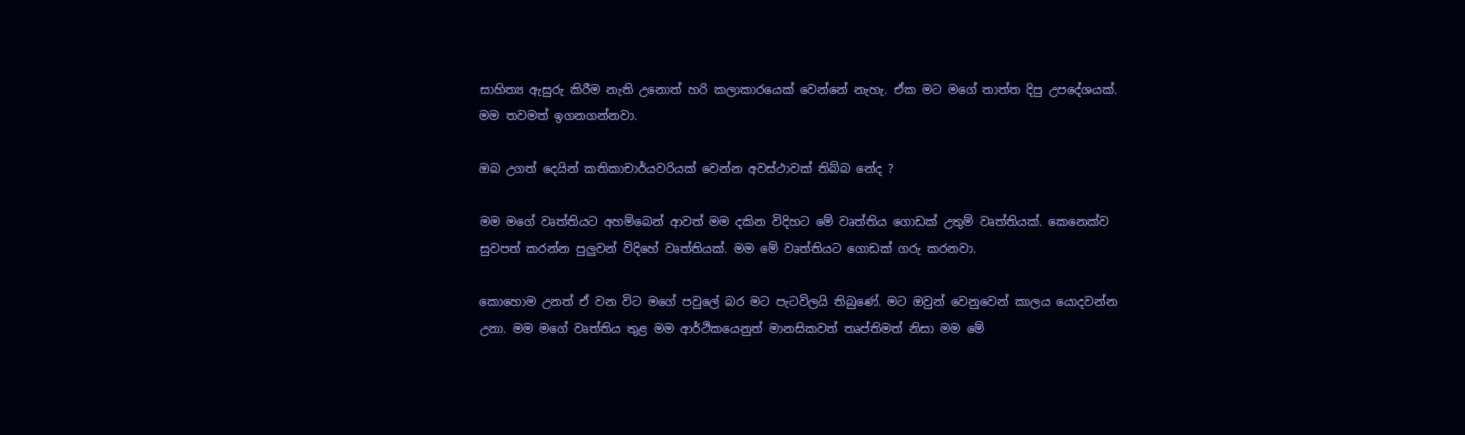සාහිත්‍ය ඇසුරු කිරීම නැති උනොත් හරි කලාකාරයෙක් වෙන්නේ නැහැ. ඒක මට මගේ තාත්ත දිපු උපදේශයක්. මම තවමත් ඉගනගන්නවා.

ඔබ උගත් දෙයින් කතිකාචාර්යවරියක් වෙන්න අවස්ථාවක් තිබ්බ නේද ?

මම මගේ වෘත්තියට අහම්බෙන් ආවත් මම දකින විදිහට මේ වෘත්තිය ගොඩක් උතුම් වෘත්තියක්. කෙනෙක්ව සුවපත් කරන්න පුලුවන් විදිහේ වෘත්තියක්. මම මේ වෘත්තියට ගොඩක් ගරු කරනවා.

කොහොම උනත් ඒ වන විට මගේ පවුලේ බර මට පැටවිලයි තිබුණේ. මට ඔවුන් වෙනුවෙන් කාලය යොදවන්න උනා. මම මගේ වෘත්තිය තුළ මම ආර්ථිකයෙනුත් මානසිකවත් තෘප්තිමත් නිසා මම මේ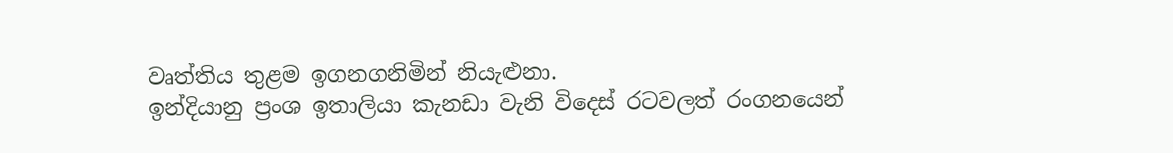වෘත්තිය තුළම ඉගනගනිමින් නියැළුනා.
ඉන්දියානු ප්‍රංශ ඉතාලියා කැනඩා වැනි විදෙස් රටවලත් රංගනයෙන්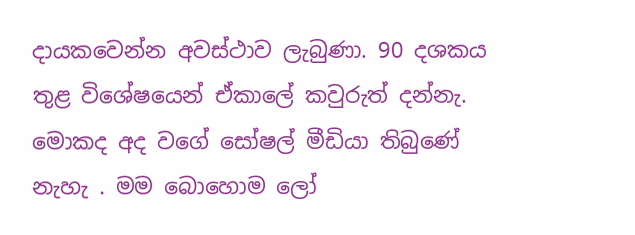දායකවෙන්න අවස්ථාව ලැබුණා. 90 දශකය තුළ විශේෂයෙන් ඒකාලේ කවුරුත් දන්නැ. මොකද අද වගේ සෝෂල් මීඩියා තිබුණේ නැහැ . මම බොහොම ලෝ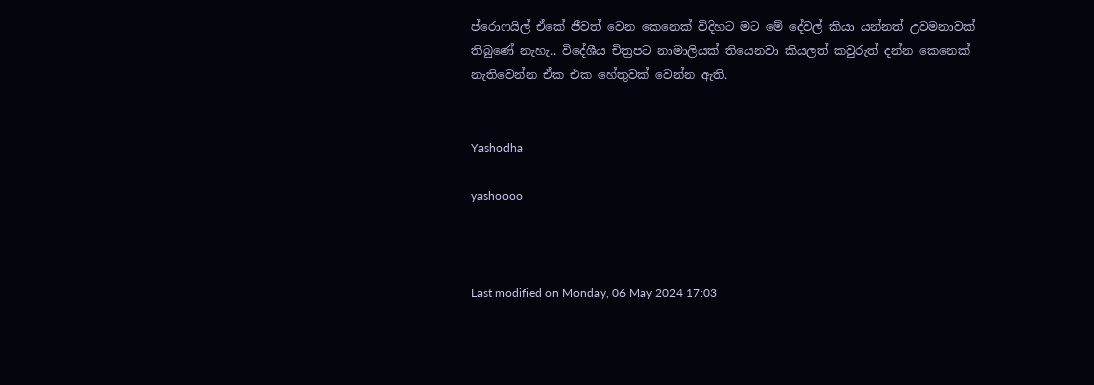ප්රොෆයිල් ඒකේ ජීවත් වෙන කෙනෙක් විදිහට මට මේ දේවල් කියා යන්නත් උවමනාවක් තිබුණේ නැහැ.. විදේශීය චිත්‍රපට නාමාලියක් තියෙනවා කියලත් කවුරුත් දන්න කෙනෙක් නැතිවෙන්න ඒක එක හේතුවක් වෙන්න ඇති.


Yashodha

yashoooo



Last modified on Monday, 06 May 2024 17:03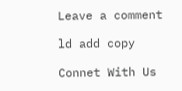Leave a comment

ld add copy

Connet With Us